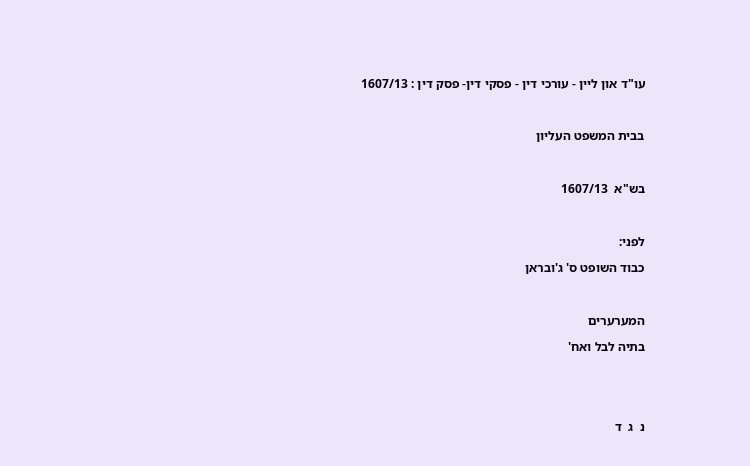עו"ד און ליין - עורכי דין - פסקי דין- פסק דין : 1607/13



בבית המשפט העליון



בש"א  1607/13



לפני:

כבוד השופט ס' ג'ובראן



המערערים

בתיה לבל ואח'





נ  ג  ד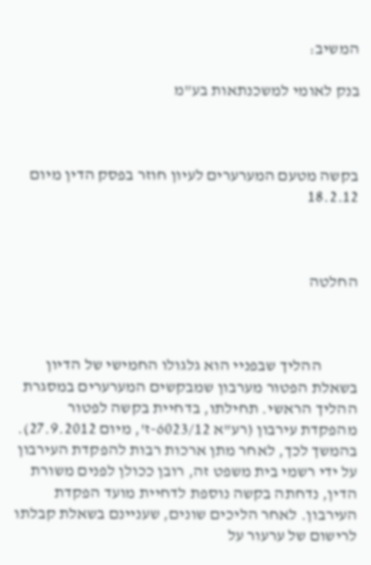המשיב:

בנק לאומי למשכנתאות בע"מ



בקשה מטעם המערערים לעיון חוזר בפסק הדין מיום 18.2.12



החלטה



           ההליך שבפניי הוא גלגולו החמישי של הדיון בשאלת הפטור מערבון שמבקשים המערערים במסגרת ההליך הראשי. תחילתו, בדחיית בקשה לפטור מהפקדת עירבון (רע"א 6023/12-ז', מיום 27.9.2012). בהמשך לכך, לאחר מתן ארכות רבות להפקדת העירבון על ידי רשמי בית משפט זה, רובן ככולן לפנים משורת הדין, נדחתה בקשה נוספת לדחיית מועד הפקדת העירבון. לאחר הליכים שונים, שעניינם בשאלת קבלתו לרישום של ערעור על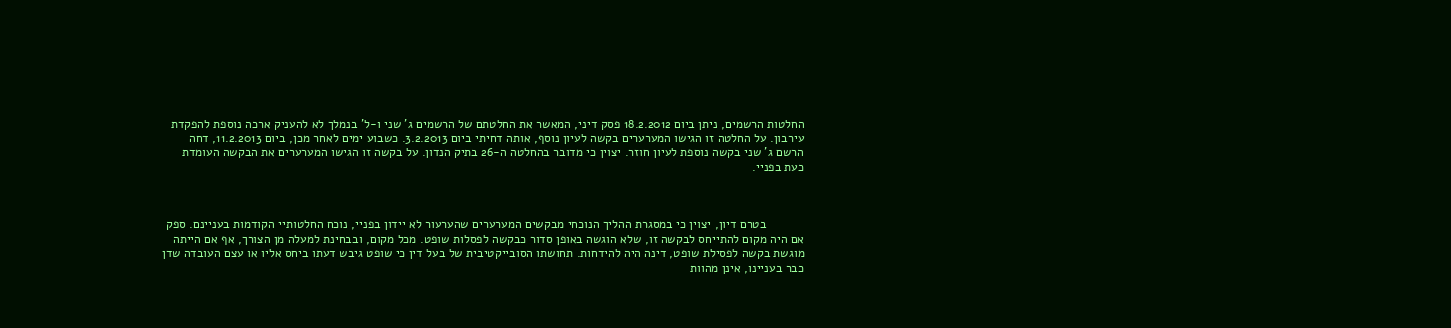החלטות הרשמים, ניתן ביום 18.2.2012 פסק דיני, המאשר את החלטתם של הרשמים ג' שני ו-ל' בנמלך לא להעניק ארכה נוספת להפקדת עירבון. על החלטה זו הגישו המערערים בקשה לעיון נוסף, אותה דחיתי ביום 3.2.2013. כשבוע ימים לאחר מכן, ביום 11.2.2013, דחה הרשם ג' שני בקשה נוספת לעיון חוזר. יצוין כי מדובר בהחלטה ה-26 בתיק הנדון. על בקשה זו הגישו המערערים את הבקשה העומדת כעת בפניי.



           בטרם דיון, יצוין כי במסגרת ההליך הנוכחי מבקשים המערערים שהערעור לא יידון בפניי, נוכח החלטותיי הקודמות בעניינם. ספק אם היה מקום להתייחס לבקשה זו, שלא הוגשה באופן סדור כבקשה לפסלות שופט. מכל מקום, ובבחינת למעלה מן הצורך, אף אם הייתה מוגשת בקשה לפסילת שופט, דינה היה להידחות. תחושתו הסובייקטיבית של בעל דין כי שופט גיבש דעתו ביחס אליו או עצם העובדה שדן כבר בעניינו, אינן מהוות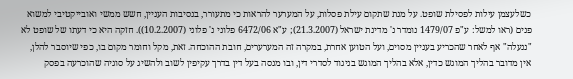כשלעצמן עילות לפסילת שופט. על מנת שתקום עילת פסלות, על המערער להראות כי מתעורר, בנסיבות העניין, חשש ממשי ואובייקטיבי למשוא פנים (ראו למשל: ע"פ 1479/07 נומדר נ' מדינת ישראל (21.3.2007); ע"א 6472/06 פלוני נ' פלוני (10.2.2007)). חזקה היא כי דעתו של שופט לא "ננעלה" אף לאחר שהכריע בעניין מסוים, ועל הטוען אחרת, במקרה זה המערערים, חובת ההוכחה. זאת, מקל וחומר מקום בו, כפי שיוסבר להלן, אין מדובר בהליך המוגש כדין, אלא בהליך המוגש בניגוד לסדרי דין, ובו מנסה בעל דין בדרך עקיפין לשוב ולהשיג על סוגיה שהוכרעה בפסק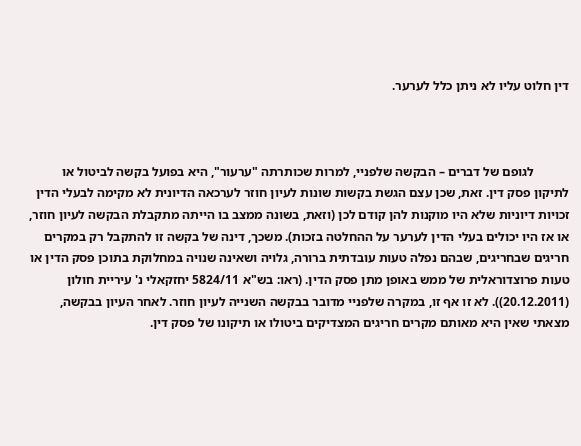דין חלוט עליו לא ניתן כלל לערער.



           לגופם של דברים – הבקשה שלפניי, למרות שכותרתה "ערעור", היא בפועל בקשה לביטול או לתיקון פסק דין. זאת, שכן עצם הגשת בקשות שונות לעיון חוזר לערכאה הדיונית לא מקימה לבעלי הדין זכויות דיוניות שלא היו מוקנות להן קודם לכן (וזאת, בשונה ממצב בו הייתה מתקבלת הבקשה לעיון חוזר, או אז היו יכולים בעלי הדין לערער על ההחלטה בזכות). משכך, דינה של בקשה זו להתקבל רק במקרים חריגים שבחריגים, שבהם נפלה טעות עובדתית ברורה, גלויה ושאינה שנויה במחלוקת בתוכן פסק הדין או טעות פרוצדוראלית של ממש באופן מתן פסק הדין. (ראו: בש"א 5824/11 יחזקאלי נ' עיריית חולון (20.12.2011)). לא זו אף זו, במקרה שלפניי מדובר בבקשה השנייה לעיון חוזר. לאחר העיון בבקשה, מצאתי שאין היא מאותם מקרים חריגים המצדיקים ביטולו או תיקונו של פסק דין.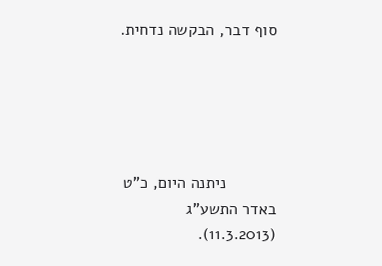סוף דבר, הבקשה נדחית.





           ניתנה היום, כ"ט באדר התשע"ג (11.3.2013).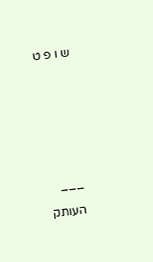ש ו פ ט









___

העותק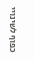כפוף לשינויי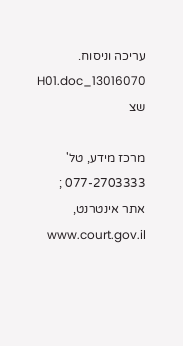עריכה וניסוח.   13016070_H01.doc   שצ

מרכז מידע, טל' 077-2703333 ; אתר אינטרנט,  www.court.gov.il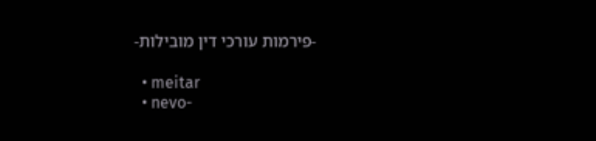-פירמות עורכי דין מובילות-

  • meitar
  • nevo-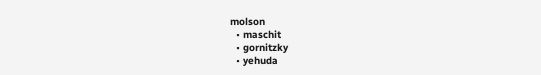molson
  • maschit
  • gornitzky
  • yehuda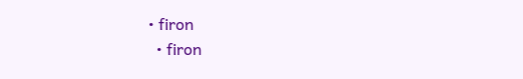• firon
  • firon